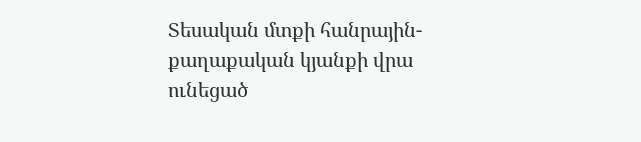Տեսական մտքի հանրային-քաղաքական կյանքի վրա ունեցած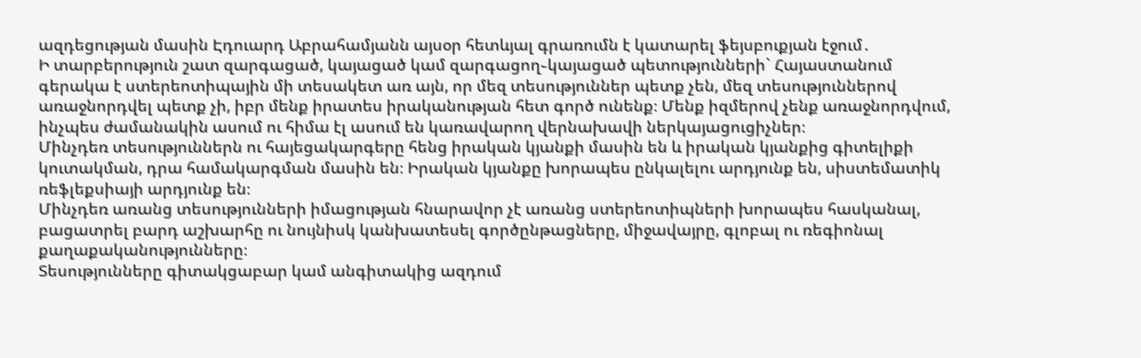ազդեցության մասին Էդուարդ Աբրահամյանն այսօր հետևյալ գրառումն է կատարել ֆեյսբուքյան էջում․
Ի տարբերություն շատ զարգացած, կայացած կամ զարգացող֊կայացած պետությունների` Հայաստանում գերակա է ստերեոտիպային մի տեսակետ առ այն, որ մեզ տեսություններ պետք չեն, մեզ տեսություններով առաջնորդվել պետք չի, իբր մենք իրատես իրականության հետ գործ ունենք։ Մենք իզմերով չենք առաջնորդվում, ինչպես ժամանակին ասում ու հիմա էլ ասում են կառավարող վերնախավի ներկայացուցիչներ։
Մինչդեռ տեսություններն ու հայեցակարգերը հենց իրական կյանքի մասին են և իրական կյանքից գիտելիքի կուտակման, դրա համակարգման մասին են։ Իրական կյանքը խորապես ընկալելու արդյունք են, սիստեմատիկ ռեֆլեքսիայի արդյունք են։
Մինչդեռ առանց տեսությունների իմացության հնարավոր չէ առանց ստերեոտիպների խորապես հասկանալ, բացատրել բարդ աշխարհը ու նույնիսկ կանխատեսել գործընթացները, միջավայրը, գլոբալ ու ռեգիոնալ քաղաքականությունները։
Տեսությունները գիտակցաբար կամ անգիտակից ազդում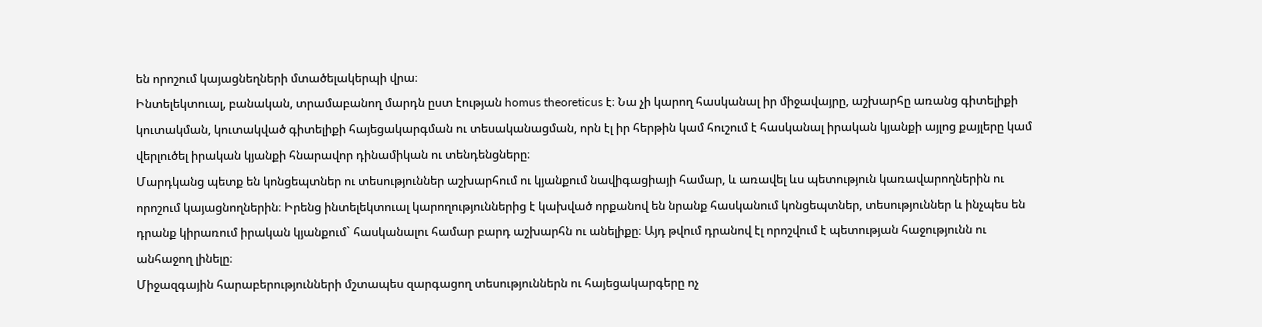են որոշում կայացնեղների մտածելակերպի վրա։
Ինտելեկտուալ, բանական, տրամաբանող մարդն ըստ էության homus theoreticus է։ Նա չի կարող հասկանալ իր միջավայրը, աշխարհը առանց գիտելիքի կուտակման, կուտակված գիտելիքի հայեցակարգման ու տեսականացման, որն էլ իր հերթին կամ հուշում է հասկանալ իրական կյանքի այլոց քայլերը կամ վերլուծել իրական կյանքի հնարավոր դինամիկան ու տենդենցները։
Մարդկանց պետք են կոնցեպտներ ու տեսություններ աշխարհում ու կյանքում նավիգացիայի համար, և առավել ևս պետություն կառավարողներին ու որոշում կայացնողներին։ Իրենց ինտելեկտուալ կարողություններից է կախված որքանով են նրանք հասկանում կոնցեպտներ, տեսություններ և ինչպես են դրանք կիրառում իրական կյանքում` հասկանալու համար բարդ աշխարհն ու անելիքը։ Այդ թվում դրանով էլ որոշվում է պետության հաջությունն ու անհաջող լինելը։
Միջազգային հարաբերությունների մշտապես զարգացող տեսություններն ու հայեցակարգերը ոչ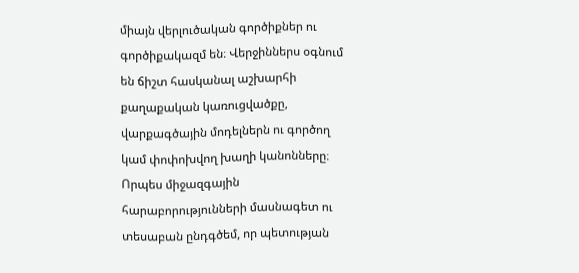միայն վերլուծական գործիքներ ու գործիքակազմ են։ Վերջիններս օգնում են ճիշտ հասկանալ աշխարհի քաղաքական կառուցվածքը, վարքագծային մոդելներն ու գործող կամ փոփոխվող խաղի կանոնները։
Որպես միջազգային հարաբորությունների մասնագետ ու տեսաբան ընդգծեմ, որ պետության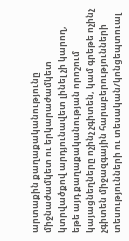արտաքին քաղաքականությունը միջնաժամկետ ու երկարաժամկետ կտրվածքով արդյունավետ լինել չի կարող, եթե այդ քաղաքականության որոշում կայացնեղները ոչինչ չգիտեն, կամ գրեթե ոչինչ չգիտեն միջազգային հարաբերությունների տեսությունների ու տեսական/կոնցեպտուալ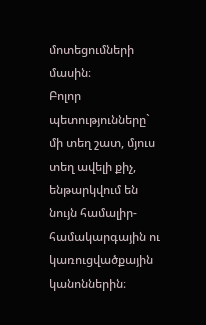մոտեցումների մասին։
Բոլոր պետությունները` մի տեղ շատ, մյուս տեղ ավելի քիչ, ենթարկվում են նույն համալիր-համակարգային ու կառուցվածքային կանոններին։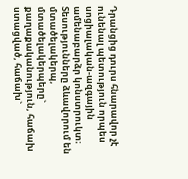Դրանցից դուրս հնարավոր չէ ունենալ պետություն որպես սոցիալական-ազգային ամենաբարձր կոնստրուկտ։
Տեսությունները ձևավորում են մտածելակերպ, մտածելակերպերը` քաղաքականություն, հաճախ ստացված, հաճախ`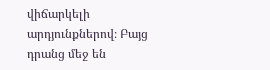վիճարկելի արդյունքներով։ Բայց դրանց մեջ են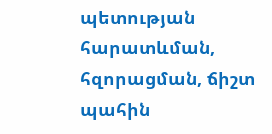պետության հարատևման, հզորացման, ճիշտ պահին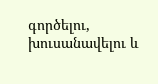գործելու, խուսանավելու և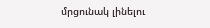մրցունակ լինելու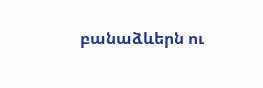բանաձևերն ու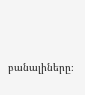բանալիները։